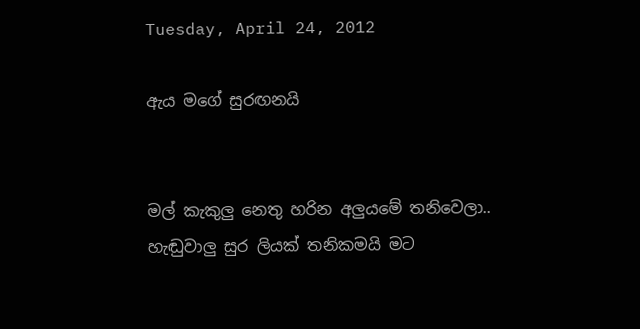Tuesday, April 24, 2012

ඇය මගේ සුරඟනයි


මල් කැකුලු නෙතු හරින අලුයමේ තනිවෙලා..
හැඬුවාලු සුර ලියක් තනිකමයි මට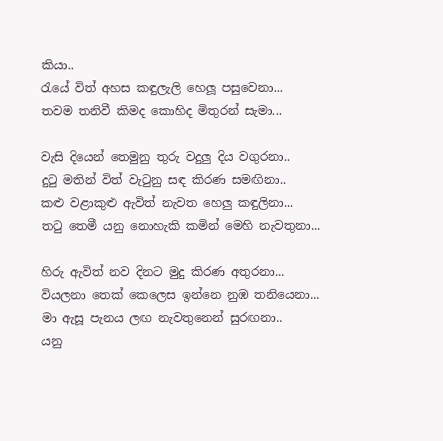කියා..
රැයේ විත් අහස කඳුලැලි හෙලූ පසුවෙනා...
තවම තනිවී කිමද කොහිද මිතුරන් සැමා...

වැසි දියෙන් තෙමුනු තුරු වදුලු දිය වගුරනා..
දුටු මතින් විත් වැටුනු සඳ කිරණ සමඟිනා..
කළු වළාකුළු ඇවිත් නැවත හෙලු කඳුලිනා...
තටු තෙමී යනු නොහැකි කමින් මෙහි නැවතුනා...

හිරු ඇවිත් නව දිනට මුදු කිරණ අතුරනා...
වියලනා තෙක් කෙලෙස ඉන්නෙ නුඹ තනියෙනා...
මා ඇසූ පැනය ලඟ නැවතුනෙන් සුරඟනා..
යනු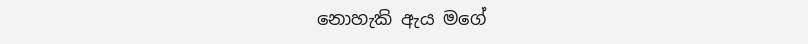නොහැකි ඇය මගේ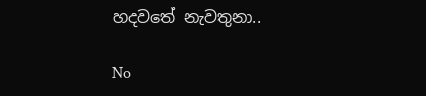හදවතේ නැවතුනා..

No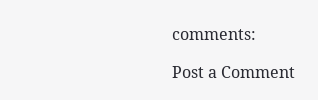comments:

Post a Comment